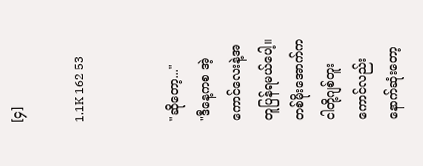[၄]

1.1K 162 53


"ဆိုတော့..."
"ဒီနေ့ကစ အဲ့ကောင်လေးနဲ့အတူပြန်ရမယ်ပေါ့။
တစ်မိုးအောက်ကငါတို့ဂျစ်တူးကောင်လည်းနောက်ဆုံးတော့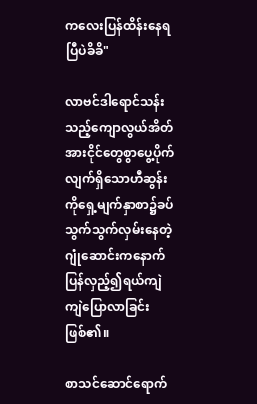ကလေးပြန်ထိန်းနေရပြီပဲခိခိ"

လာဗင်ဒါရောင်သန်းသည့်ကျောလွယ်အိတ်အားငိုင်တွေစွာပွေ့ပိုက်လျက်ရှိသောဟီဆွန်းကိုရှေ့မျက်နှာစာ၌ခပ်သွက်သွက်လှမ်းနေတဲ့ဂျုံဆောင်းကနောက်ပြန်လှည့်၍ရယ်ကျဲကျဲပြောလာခြင်းဖြစ်၏။

စာသင်ဆောင်ရောက်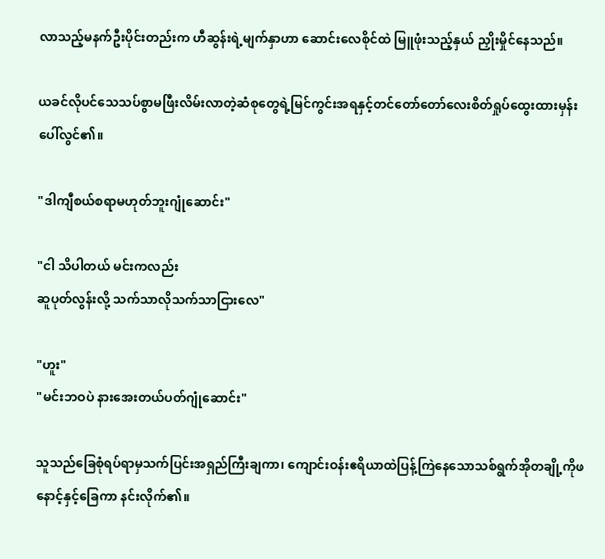လာသည့်မနက်ဦးပိုင်းတည်းက ဟီဆွန်းရဲ့မျက်နှာဟာ ဆောင်းလေစိုင်ထဲ မြူဖုံးသည့်နှယ် ညှိုးမှိုင်နေသည်။

ယခင်လိုပင်သေသပ်စွာမဖြီးလိမ်းလာတဲ့ဆံစုတွေရဲ့မြင်ကွင်းအရနှင့်တင်တော်တော်လေးစိတ်ရှုပ်ထွေးထားမှန်း ပေါ်လွင်၏။

"ဒါကျီစယ်စရာမဟုတ်ဘူးဂျုံဆောင်း"

"ငါ သိပါတယ် မင်းကလည်း
ဆူပုတ်လွန်းလို့ သက်သာလိုသက်သာငြားလေ"

"ဟူး"
"မင်းဘဝပဲ နားအေးတယ်ပတ်ဂျုံဆောင်း"

သူသည်ခြေစုံရပ်ရာမှသက်ပြင်းအရှည်ကြီးချကာ၊ ကျောင်းဝန်းဧရိယာထဲပြန့်ကြဲနေသောသစ်ရွက်အိုတချို့ကိုဖနောင့်နှင့်ခြေကာ နင်းလိုက်၏။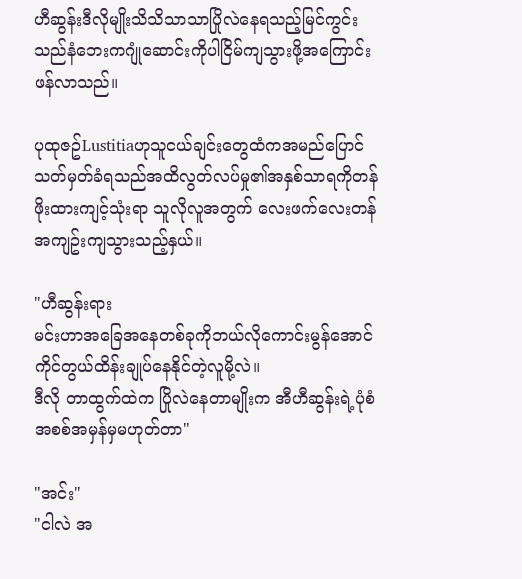ဟီဆွန်းဒီလိုမျိုးသိသိသာသာပြိုလဲနေရသည့်မြင်ကွင်းသည်နံဘေးကဂျုံဆောင်းကိုပါငြိမ်ကျသွားဖို့အကြောင်းဖန်လာသည်။

ပုထုဇဥ်Lustitiaဟုသူငယ်ချင်းတွေထံကအမည်ပြောင်သတ်မှတ်ခံရသည်အထိလွတ်လပ်မှု၏အနှစ်သာရကိုတန်ဖိုးထားကျင့်သုံးရာ သူလိုလူအတွက် လေးဖက်လေးတန်အကျဥ်းကျသွားသည့်နှယ်။

"ဟီဆွန်းရား
မင်းဟာအခြေအနေတစ်ခုကိုဘယ်လိုကောင်းမွန်အောင် ကိုင်တွယ်ထိန်းချုပ်နေနိုင်တဲ့လူမို့လဲ။
ဒီလို တာထွက်ထဲက ပြိုလဲနေတာမျိုးက အီဟီဆွန်းရဲ့ပုံစံအစစ်အမှန်မှမဟုတ်တာ"

"အင်း"
"ငါလဲ အ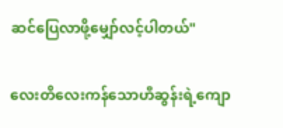ဆင်ပြေလာဖို့မျှော်လင့်ပါတယ်"

လေးတိလေးကန်သောဟီဆွန်းရဲ့ကျော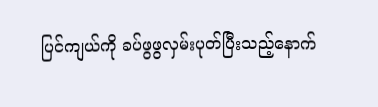ပြင်ကျယ်ကို ခပ်ဖွဖွလှမ်းပုတ်ပြီးသည့်နောက်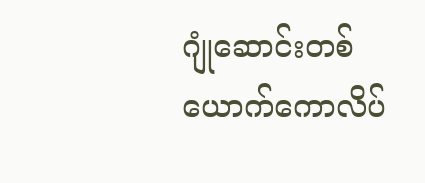ဂျုံဆောင်းတစ်ယောက်ကောလိပ်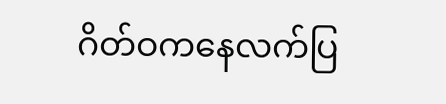ဂိတ်ဝကနေလက်ပြ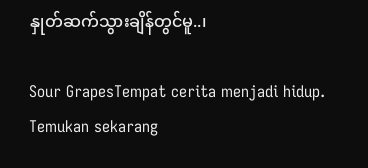နှုတ်ဆက်သွားချိန်တွင်မူ..၊

Sour GrapesTempat cerita menjadi hidup. Temukan sekarang